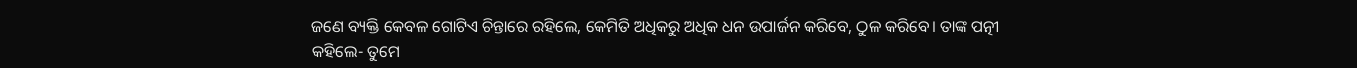ଜଣେ ବ୍ୟକ୍ତି କେବଳ ଗୋଟିଏ ଚିନ୍ତାରେ ରହିଲେ, କେମିତି ଅଧିକରୁ ଅଧିକ ଧନ ଉପାର୍ଜନ କରିବେ, ଠୁଳ କରିବେ। ତାଙ୍କ ପତ୍ନୀ କହିଲେ- ତୁମେ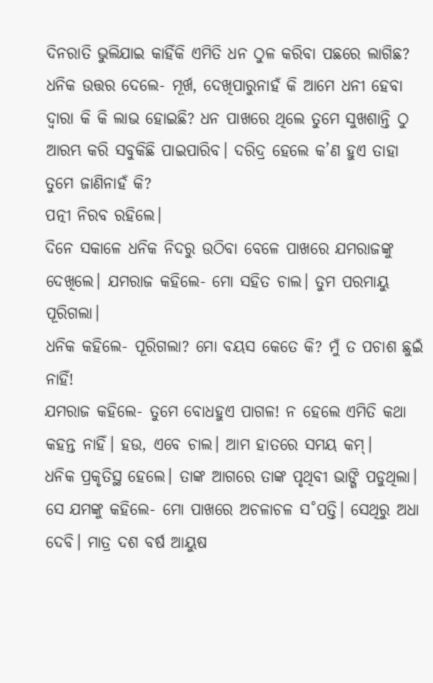ଦିନରାତି ଭୁଲିଯାଇ କାହିଁକି ଏମିତି ଧନ ଠୁଳ କରିବା ପଛରେ ଲାଗିଛ?
ଧନିକ ଉତ୍ତର ଦେଲେ- ମୂର୍ଖ, ଦେଖିପାରୁନାହଁ କି ଆମେ ଧନୀ ହେବା ଦ୍ବାରା କି କି ଲାଭ ହୋଇଛି? ଧନ ପାଖରେ ଥିଲେ ତୁମେ ସୁଖଶାନ୍ତି ଠୁ ଆରମ୍ଭ କରି ସବୁକିଛି ପାଇପାରିବ। ଦରିଦ୍ର ହେଲେ କ’ଣ ହୁଏ ତାହା ତୁମେ ଜାଣିନାହଁ କି?
ପତ୍ନୀ ନିରବ ରହିଲେ।
ଦିନେ ସକାଳେ ଧନିକ ନିଦରୁ ଉଠିବା ବେଳେ ପାଖରେ ଯମରାଜଙ୍କୁ ଦେଖିଲେ। ଯମରାଜ କହିଲେ- ମୋ ସହିତ ଚାଲ। ତୁମ ପରମାୟୁ ପୂରିଗଲା।
ଧନିକ କହିଲେ- ପୂରିଗଲା? ମୋ ବୟସ କେତେ କି? ମୁଁ ତ ପଚାଶ ଛୁଇଁ ନାହିଁ!
ଯମରାଜ କହିଲେ- ତୁମେ ବୋଧହୁଏ ପାଗଳ! ନ ହେଲେ ଏମିତି କଥା କହନ୍ତ ନାହିଁ। ହଉ, ଏବେ ଚାଲ। ଆମ ହାତରେ ସମୟ କମ୍।
ଧନିକ ପ୍ରକୃତିସ୍ଥ ହେଲେ। ତାଙ୍କ ଆଗରେ ତାଙ୍କ ପୃଥିବୀ ଭାଙ୍ଗି ପଡୁଥିଲା। ସେ ଯମଙ୍କୁ କହିଲେ- ମୋ ପାଖରେ ଅଚଳାଚଳ ସ˚ପତ୍ତି। ସେଥିରୁ ଅଧା ଦେବି। ମାତ୍ର ଦଶ ବର୍ଷ ଆୟୁଷ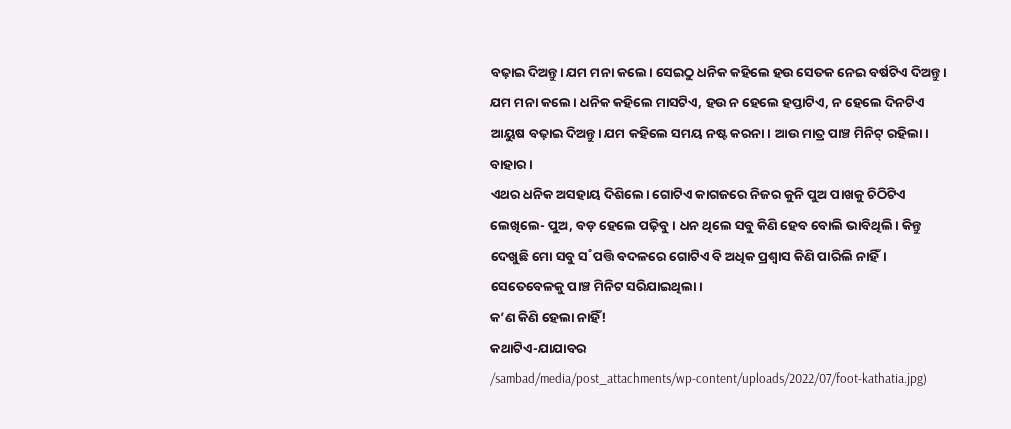ବଢ଼ାଇ ଦିଅନ୍ତୁ। ଯମ ମନା କଲେ। ସେଇଠୁ ଧନିକ କହିଲେ ହଉ ସେତକ ନେଇ ବର୍ଷଟିଏ ଦିଅନ୍ତୁ। ଯମ ମନା କଲେ। ଧନିକ କହିଲେ ମାସଟିଏ, ହଉ ନ ହେଲେ ହପ୍ତାଟିଏ, ନ ହେଲେ ଦିନଟିଏ ଆୟୁଷ ବଢ଼ାଇ ଦିଅନ୍ତୁ। ଯମ କହିଲେ ସମୟ ନଷ୍ଟ କରନା। ଆଉ ମାତ୍ର ପାଞ୍ଚ ମିନିଟ୍ ରହିଲା। ବାହାର।
ଏଥର ଧନିକ ଅସହାୟ ଦିଶିଲେ। ଗୋଟିଏ କାଗଜରେ ନିଜର କୁନି ପୁଅ ପାଖକୁ ଚିଠିଟିଏ ଲେଖିଲେ- ପୁଅ, ବଡ଼ ହେଲେ ପଢ଼ିବୁ। ଧନ ଥିଲେ ସବୁ କିଣି ହେବ ବୋଲି ଭାବିଥିଲି। କିନ୍ତୁ ଦେଖୁଛି ମୋ ସବୁ ସ˚ପତ୍ତି ବଦଳରେ ଗୋଟିଏ ବି ଅଧିକ ପ୍ରଶ୍ବାସ କିଣି ପାରିଲି ନାହିଁ।
ସେତେବେଳକୁ ପାଞ୍ଚ ମିନିଟ ସରିଯାଇଥିଲା।
କ’ଣ କିଣି ହେଲା ନାହିଁ!
କଥାଟିଏ-ଯାଯାବର
/sambad/media/post_attachments/wp-content/uploads/2022/07/foot-kathatia.jpg)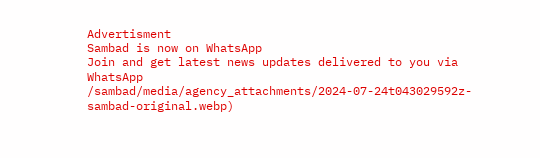Advertisment
Sambad is now on WhatsApp
Join and get latest news updates delivered to you via WhatsApp
/sambad/media/agency_attachments/2024-07-24t043029592z-sambad-original.webp)